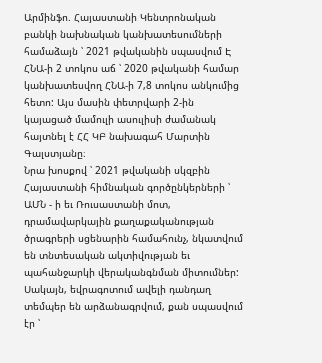Արմինֆո. Հայաստանի Կենտրոնական բանկի նախնական կանխատեսումների համաձայն ՝ 2021 թվականին սպասվում Է ՀՆԱ-ի 2 տոկոս աճ ՝ 2020 թվականի համար կանխատեսվող ՀՆԱ-ի 7,8 տոկոս անկումից հետո: Այս մասին փետրվարի 2-ին կայացած մամուլի ասուլիսի ժամանակ հայտնել է ՀՀ ԿԲ նախագահ Մարտին Գալստյանը։
Նրա խոսքով ՝ 2021 թվականի սկզբին Հայաստանի հիմնական գործընկերների ՝ ԱՄՆ - ի եւ Ռուսաստանի մոտ, դրամավարկային քաղաքականության ծրագրերի սցենարին համահունչ, նկատվում են տնտեսական ակտիվության եւ պահանջարկի վերականգնման միտումներ: Սակայն, եվրագոտում ավելի դանդաղ տեմպեր են արձանագրվում, քան սպասվում էր ՝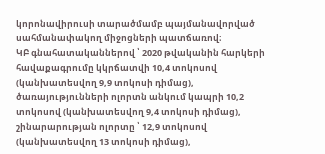կորոնավիրուսի տարածմամբ պայմանավորված սահմանափակող միջոցների պատճառով։
ԿԲ գնահատականներով ՝ 2020 թվականին հարկերի հավաքագրումը կկրճատվի 10,4 տոկոսով (կանխատեսվող 9,9 տոկոսի դիմաց), ծառայությունների ոլորտն անկում կապրի 10,2 տոկոսով (կանխատեսվող 9,4 տոկոսի դիմաց), շինարարության ոլորտը ՝ 12,9 տոկոսով (կանխատեսվող 13 տոկոսի դիմաց),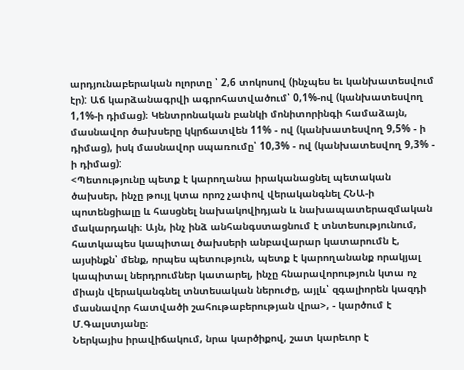արդյունաբերական ոլորտը ՝ 2,6 տոկոսով (ինչպես եւ կանխատեսվում էր): Աճ կարձանագրվի ագրոհատվածում՝ 0,1%-ով (կանխատեսվող 1,1%-ի դիմաց)։ Կենտրոնական բանկի մոնիտորինգի համաձայն, մասնավոր ծախսերը կկրճատվեն 11% - ով (կանխատեսվող 9,5% - ի դիմաց), իսկ մասնավոր սպառումը՝ 10,3% - ով (կանխատեսվող 9,3% - ի դիմաց):
<Պետությունը պետք է կարողանա իրականացնել պետական ծախսեր, ինչը թույլ կտա որոշ չափով վերականգնել ՀՆԱ-ի պոտենցիալը և հասցնել նախակովիդյան և նախապատերազմական մակարդակի։ Այն, ինչ ինձ անհանգստացնում է տնտեսությունում, հատկապես կապիտալ ծախսերի անբավարար կատարումն է, այսինքն՝ մենք, որպես պետություն, պետք է կարողանանք որակյալ կապիտալ ներդրումներ կատարել, ինչը հնարավորություն կտա ոչ միայն վերականգնել տնտեսական ներուժը, այլև՝ զգալիորեն կազդի մասնավոր հատվածի շահութաբերության վրա>, - կարծում է Մ.Գալստյանը։
Ներկայիս իրավիճակում, նրա կարծիքով, շատ կարեւոր է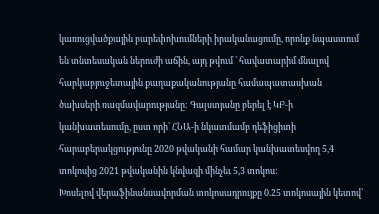կառուցվածքային բարեփոխումների իրականացումը, որոնք նպաստում են տնտեսական ներուժի աճին, այդ թվում ՝ հավատարիմ մնալով հարկաբյուջետային քաղաքականությանը համապատասխան ծախսերի ռազմավարությանը: Գալստյանը բերել է ԿԲ-ի կանխատեսումը, ըստ որի՝ ՀՆԱ-ի նկատմամբ դեֆիցիտի հարաբերակցությունը 2020 թվականի համար կանխատեսվող 5,4 տոկոսից 2021 թվականին կնվազի մինչեւ 5,3 տոկոս:
Խոսելով վերաֆինանսավորման տոկոսադրույքը 0.25 տոկոսային կետով՝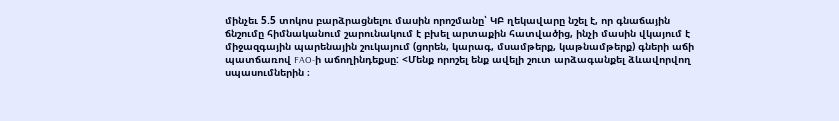մինչեւ 5.5 տոկոս բարձրացնելու մասին որոշմանը՝ ԿԲ ղեկավարը նշել է, որ գնաճային ճնշումը հիմնականում շարունակում է բխել արտաքին հատվածից, ինչի մասին վկայում է միջազգային պարենային շուկայում (ցորեն, կարագ, մսամթերք, կաթնամթերք) գների աճի պատճառով FAO-ի աճողինդեքսը: <Մենք որոշել ենք ավելի շուտ արձագանքել ձևավորվող սպասումներին ։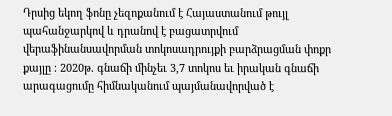Դրսից եկող ֆոնը չեզոքանում է Հայաստանում թույլ պահանջարկով և դրանով է բացատրվում վերաֆինանսավորման տոկոսադրույքի բարձրացման փոքր քայլը ։ 2020թ. գնաճի մինչեւ 3,7 տոկոս եւ իրական գնաճի արագացումը հիմնականում պայմանավորված է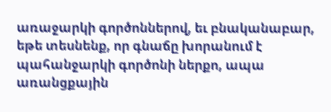առաջարկի գործոններով, եւ բնականաբար, եթե տեսնենք, որ գնաճը խորանում է պահանջարկի գործոնի ներքո, ապա առանցքային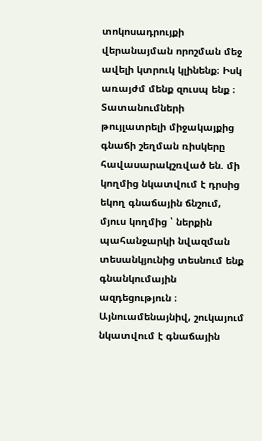տոկոսադրույքի վերանայման որոշման մեջ ավելի կտրուկ կլինենք։ Իսկ առայժմ մենք զուսպ ենք ։ Տատանումների թույլատրելի միջակայքից գնաճի շեղման ռիսկերը հավասարակշռված են. մի կողմից նկատվում է դրսից եկող գնաճային ճնշում, մյուս կողմից ՝ ներքին պահանջարկի նվազման տեսանկյունից տեսնում ենք գնանկումային ազդեցություն ։ Այնուամենայնիվ, շուկայում նկատվում է գնաճային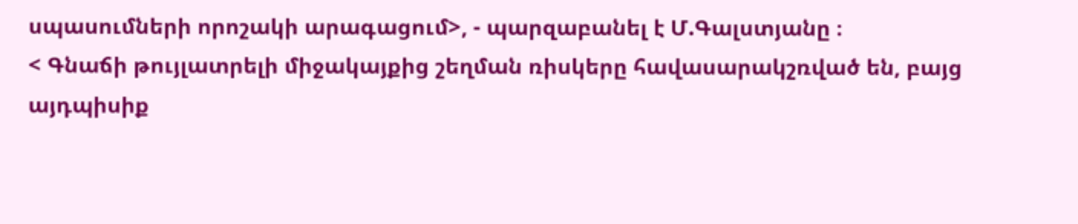սպասումների որոշակի արագացում>, - պարզաբանել է Մ.Գալստյանը ։
< Գնաճի թույլատրելի միջակայքից շեղման ռիսկերը հավասարակշռված են, բայց այդպիսիք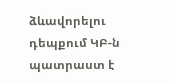ձևավորելու դեպքում ԿԲ-ն պատրաստ է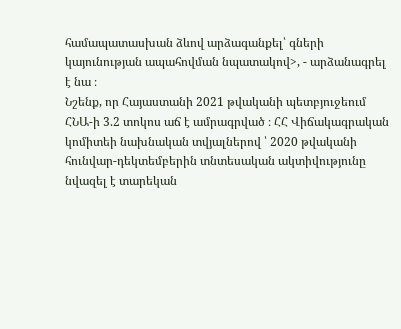համապատասխան ձևով արձագանքել՝ գների կայունության ապահովման նպատակով>, - արձանագրել է նա ։
Նշենք, որ Հայաստանի 2021 թվականի պետբյուջեում ՀՆԱ-ի 3.2 տոկոս աճ է ամրագրված ։ ՀՀ Վիճակագրական կոմիտեի նախնական տվյալներով ՝ 2020 թվականի հունվար-դեկտեմբերին տնտեսական ակտիվությունը նվազել է տարեկան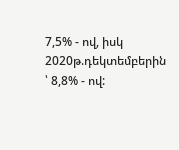7,5% - ով, իսկ 2020թ.դեկտեմբերին ՝ 8,8% - ով: